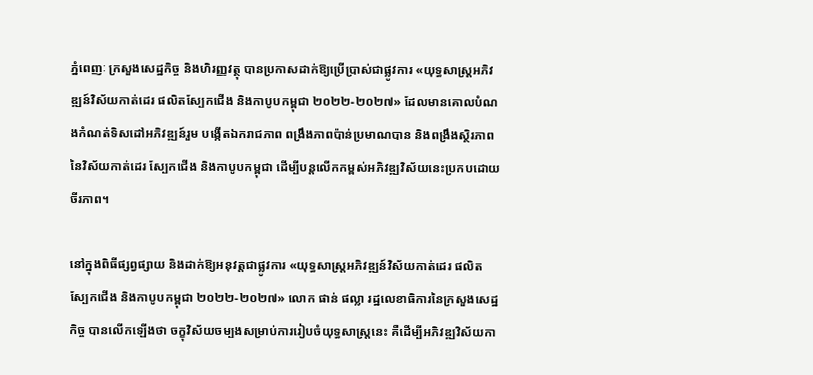ភ្នំពេញៈ ក្រសួងសេដ្ឋកិច្ច និងហិរញ្ញវត្ថុ បានប្រកាសដាក់ឱ្យប្រើប្រាស់ជាផ្លូវការ «យុទ្ធសាស្ត្រអភិវឌ្ឍន៍វិស័យកាត់ដេរ ផលិតស្បែកជើង និងកាបូបកម្ពុជា ២០២២-២០២៧» ដែលមានគោលបំណងកំណត់ទិសដៅអភិវឌ្ឍន៍រួម បង្កើតឯករាជភាព ពង្រឹងភាពប៉ាន់ប្រមាណបាន និងពង្រឹងស្ថិរភាពនៃវិស័យកាត់ដេរ ស្បែកជើង និងកាបូបកម្ពុជា ដើម្បីបន្តលើកកម្ពស់អភិវឌ្ឍវិស័យនេះប្រកបដោយចីរភាព។

នៅក្នុងពិធីផ្សព្វផ្សាយ និងដាក់ឱ្យអនុវត្តជាផ្លូវការ «យុទ្ធសាស្ត្រអភិវឌ្ឍន៍វិស័យកាត់ដេរ ផលិតស្បែកជើង និងកាបូបកម្ពុជា ២០២២-២០២៧» លោក ផាន់ ផល្លា រដ្ឋលេខាធិការនៃក្រសួងសេដ្ឋកិច្ច បានលើកឡើងថា ចក្ខុវិស័យចម្បងសម្រាប់ការរៀបចំយុទ្ធសាស្ត្រនេះ គឺដើម្បីអភិវឌ្ឍវិស័យកា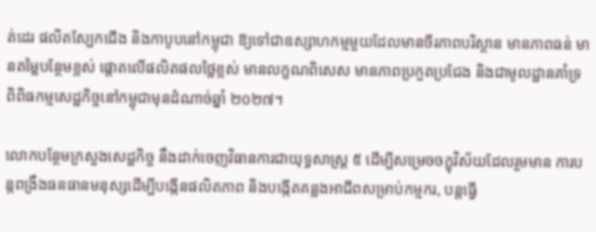ត់ដេរ ផលិតស្បែកជើង និងកាបូបនៅកម្ពុជា ឱ្យទៅជាឧស្សាហកម្មមួយដែលមានចីរភាពបរិស្ថាន មានភាពធន់ មានតម្លៃបន្ថែមខ្ពស់ ផ្តោតលើផលិតផលថ្លៃខ្ពស់ មានលក្ខណពិសេស មានភាពប្រកួតប្រជែង និងជាមូលដ្ឋានគាំទ្រពិពិធកម្មសេដ្ឋកិច្ចនៅកម្ពុជាមុនដំណាច់ឆ្នាំ ២០២៧។

លោកបន្ថែមក្រសួងសេដ្ឋកិច្ច នឹងដាក់ចេញវិធានការជាយុទ្ធសាស្ត្រ ៥ ដើម្បីសម្រេចចក្ខុវិស័យដែលរួមមាន ការបន្តពង្រឹងធនធានមនុស្សដើម្បីបង្កើនផលិតភាព និងបង្កើតគន្លងអាជីពសម្រាប់កម្មករ, បន្តធ្វើ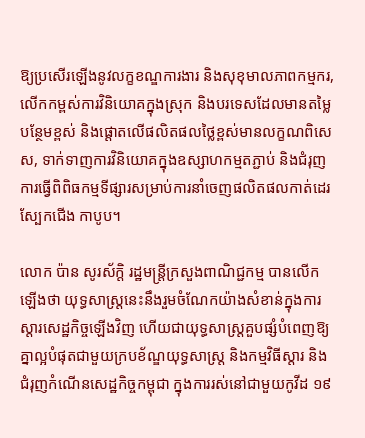ឱ្យប្រសើរឡើងនូវលក្ខខណ្ឌការងារ និងសុខុមាលភាពកម្មករ, លើកកម្ពស់ការវិនិយោគក្នុងស្រុក និងបរទេសដែលមានតម្លៃបន្ថែមខ្ពស់ និងផ្តោតលើផលិតផលថ្លៃខ្ពស់មានលក្ខណពិសេស, ទាក់ទាញការវិនិយោគក្នុងឧស្សាហកម្មតភ្ជាប់ និងជំរុញការធ្វើពិពិធកម្មទីផ្សារសម្រាប់ការនាំចេញផលិតផលកាត់ដេរ ស្បែកជើង កាបូប។

លោក ប៉ាន សូរស័ក្តិ រដ្ឋមន្ត្រីក្រសួងពាណិជ្ជកម្ម បានលើកឡើងថា យុទ្ធសាស្ត្រនេះនឹងរួមចំណែកយ៉ាងសំខាន់ក្នុងការស្តារសេដ្ឋកិច្ចឡើងវិញ ហើយជាយុទ្ធសាស្ត្រគួបផ្សំបំពេញឱ្យគ្នាល្អបំផុតជាមួយក្របខ័ណ្ឌយុទ្ធសាស្ត្រ និងកម្មវិធីស្តារ និងជំរុញកំណើនសេដ្ឋកិច្ចកម្ពុជា ក្នុងការរស់នៅជាមួយកូវីដ ១៩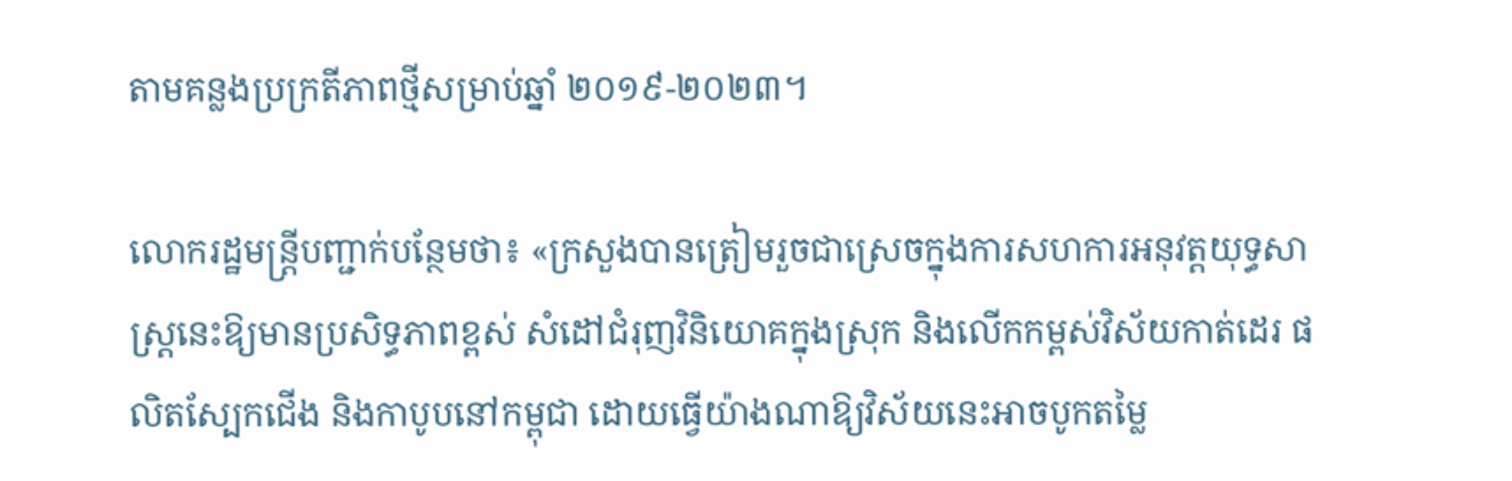តាមគន្លងប្រក្រតីភាពថ្មីសម្រាប់ឆ្នាំ ២០១៩-២០២៣។

លោករដ្ឋមន្ត្រីបញ្ជាក់បន្ថែមថា៖ «ក្រសួងបានត្រៀមរួចជាស្រេចក្នុងការសហការអនុវត្តយុទ្ធសាស្ត្រនេះឱ្យមានប្រសិទ្ធភាពខ្ពស់ សំដៅជំរុញវិនិយោគក្នុងស្រុក និងលើកកម្ពស់វិស័យកាត់ដេរ ផលិតស្បែកជើង និងកាបូបនៅកម្ពុជា ដោយធ្វើយ៉ាងណាឱ្យវិស័យនេះអាចបូកតម្លៃ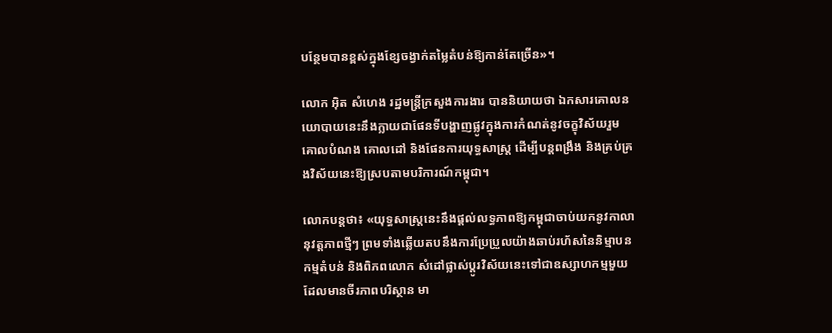បន្ថែមបានខ្ពស់ក្នុងខ្សែចង្វាក់តម្លៃតំបន់ឱ្យកាន់តែច្រើន»។

លោក អ៊ិត សំហេង រដ្ឋមន្ត្រីក្រសួងការងារ បាននិយាយថា ឯកសារគោលនយោបាយនេះនឹងក្លាយជាផែនទីបង្ហាញផ្លូវក្នុងការកំណត់នូវចក្ខុវិស័យរួម គោលបំណង គោលដៅ និងផែនការយុទ្ធសាស្ត្រ ដើម្បីបន្តពង្រឹង និងគ្រប់គ្រងវិស័យនេះឱ្យស្របតាមបរិការណ៍កម្ពុជា។

លោកបន្តថា៖ «យុទ្ធសាស្ត្រនេះនឹងផ្តល់លទ្ធភាពឱ្យកម្ពុជាចាប់យកនូវកាលានុវត្តភាពថ្មីៗ ព្រមទាំងឆ្លើយតបនឹងការប្រែប្រួលយ៉ាងឆាប់រហ័សនៃនិម្មាបនកម្មតំបន់ និងពិភពលោក សំដៅផ្លាស់ប្តូរវិស័យនេះទៅជាឧស្សាហកម្មមួយដែលមានចីរភាពបរិស្ថាន មា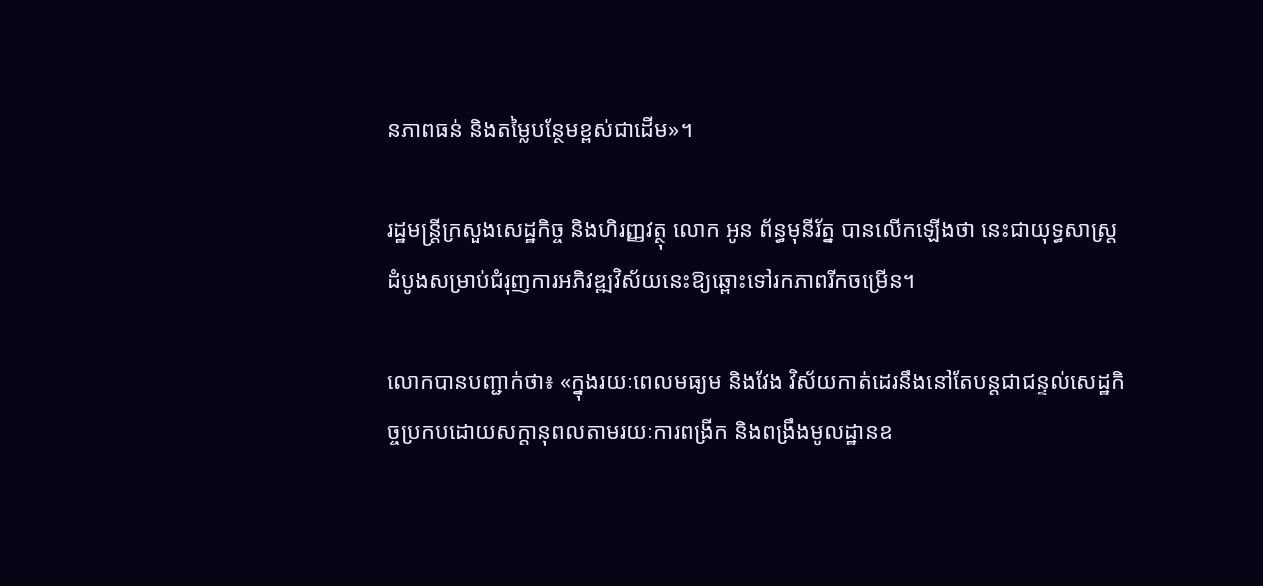នភាពធន់ និងតម្លៃបន្ថែមខ្ពស់ជាដើម»។

រដ្ឋមន្ត្រីក្រសួងសេដ្ឋកិច្ច និងហិរញ្ញវត្ថុ លោក អូន ព័ន្ធមុនីរ័ត្ន បានលើកឡើងថា នេះជាយុទ្ធសាស្ត្រដំបូងសម្រាប់ជំរុញការអភិវឌ្ឍវិស័យនេះឱ្យឆ្ពោះទៅរកភាពរីកចម្រើន។

លោកបានបញ្ជាក់ថា៖ «ក្នុងរយៈពេលមធ្យម និងវែង វិស័យកាត់ដេរនឹងនៅតែបន្តជាជន្ទល់សេដ្ឋកិច្ចប្រកបដោយសក្តានុពលតាមរយៈការពង្រីក និងពង្រឹងមូលដ្ឋានឧ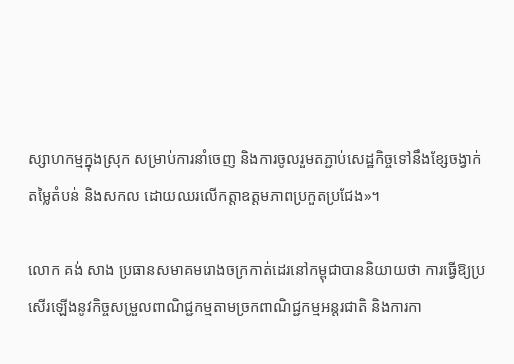ស្សាហកម្មក្នុងស្រុក សម្រាប់ការនាំចេញ និងការចូលរួមតភ្ជាប់សេដ្ឋកិច្ចទៅនឹងខ្សែចង្វាក់តម្លៃតំបន់ និងសកល ដោយឈរលើកត្តាឧត្តមភាពប្រកួតប្រជែង»។

លោក គង់ សាង ប្រធានសមាគមរោងចក្រកាត់ដេរនៅកម្ពុជាបាននិយាយថា ការធ្វើឱ្យប្រសើរឡើងនូវកិច្ចសម្រួលពាណិជ្ជកម្មតាមច្រកពាណិជ្ជកម្មអន្តរជាតិ និងការកា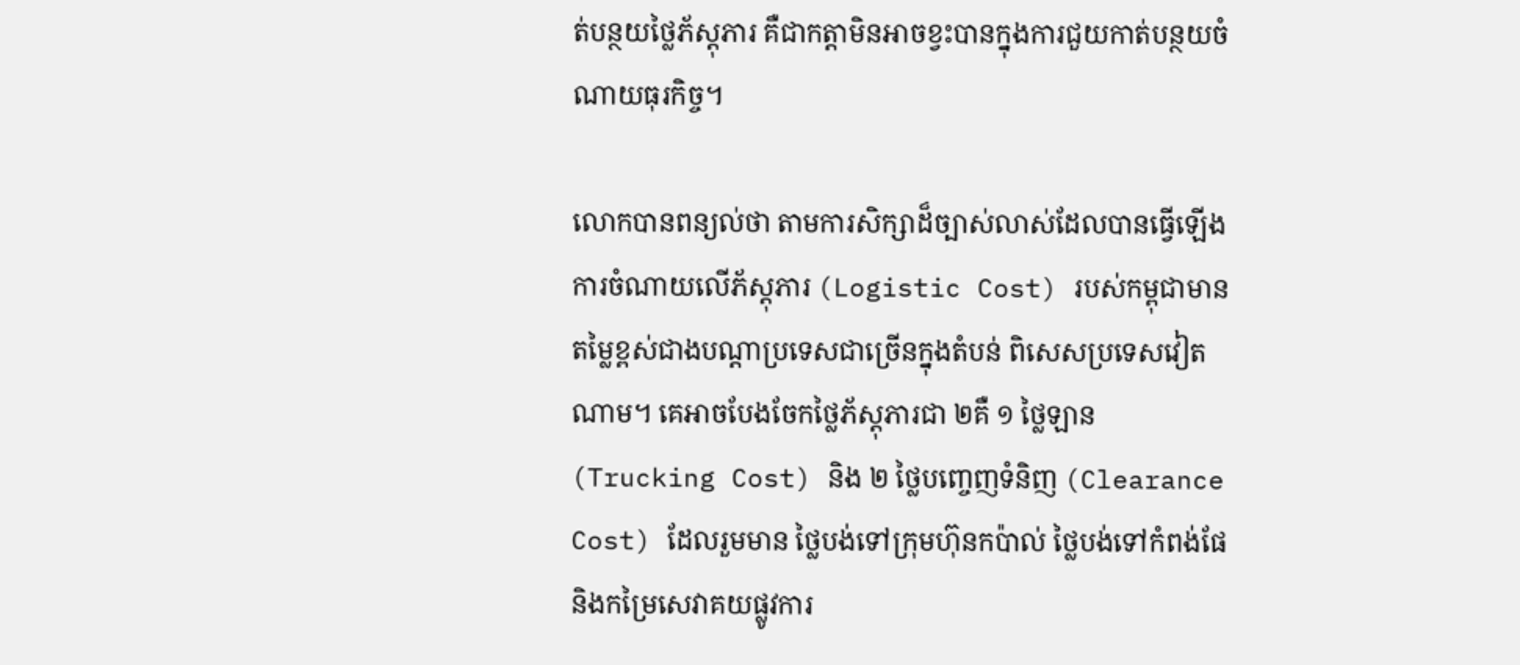ត់បន្ថយថ្លៃភ័ស្តុភារ គឺជាកត្តាមិនអាចខ្វះបានក្នុងការជួយកាត់បន្ថយចំណាយធុរកិច្ច។

លោកបានពន្យល់ថា តាមការសិក្សាដ៏ច្បាស់លាស់ដែលបានធ្វើឡើង ការចំណាយលើភ័ស្តុភារ (Logistic Cost) របស់កម្ពុជាមានតម្លៃខ្ពស់ជាងបណ្តាប្រទេសជាច្រើនក្នុងតំបន់ ពិសេសប្រទេសវៀតណាម។ គេអាចបែងចែកថ្លៃភ័ស្តុភារជា ២គឺ ១ ថ្លៃឡាន (Trucking Cost) និង ២ ថ្លៃបញ្ចេញទំនិញ (Clearance Cost) ដែលរួមមាន ថ្លៃបង់ទៅក្រុមហ៊ុនកប៉ាល់ ថ្លៃបង់ទៅកំពង់ផែ និងកម្រៃសេវាគយផ្លូវការ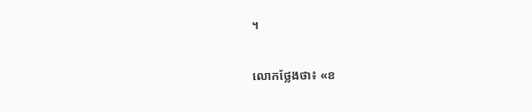។

លោកថ្លែងថា៖ «ខ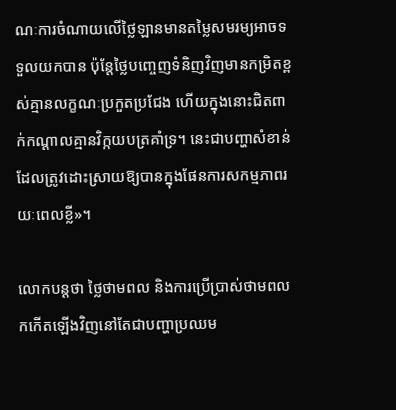ណៈការចំណាយលើថ្លៃឡានមានតម្លៃសមរម្យអាចទទួលយកបាន ប៉ុន្តែថ្លៃបញ្ចេញទំនិញវិញមានកម្រិតខ្ពស់គ្មានលក្ខណៈប្រកួតប្រជែង ហើយក្នុងនោះជិតពាក់កណ្តាលគ្មានវិក្កយបត្រគាំទ្រ។ នេះជាបញ្ហាសំខាន់ដែលត្រូវដោះស្រាយឱ្យបានក្នុងផែនការសកម្មភាពរយៈពេលខ្លី»។

លោកបន្តថា ថ្លៃថាមពល និងការប្រើប្រាស់ថាមពលកកើតឡើងវិញនៅតែជាបញ្ហាប្រឈម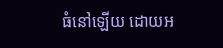ធំនៅឡើយ ដោយអ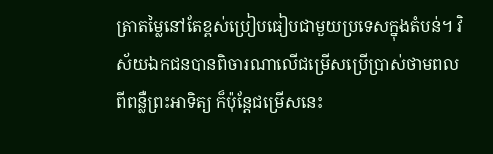ត្រាតម្លៃនៅតែខ្ពស់ប្រៀបធៀបជាមួយប្រទេសក្នុងតំបន់។ វិស័យឯកជនបានពិចារណាលើជម្រើសប្រើប្រាស់ថាមពលពីពន្លឺព្រះអាទិត្យ ក៏ប៉ុន្តែជម្រើសនេះ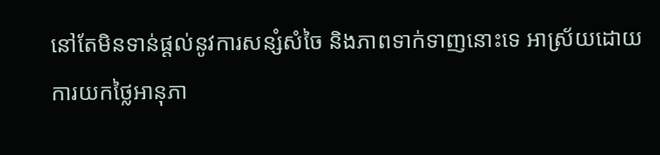នៅតែមិនទាន់ផ្តល់នូវការសន្សំសំចៃ និងភាពទាក់ទាញនោះទេ អាស្រ័យដោយការយកថ្លៃអានុភា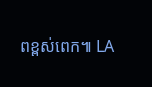ពខ្ពស់ពេក៕ LA